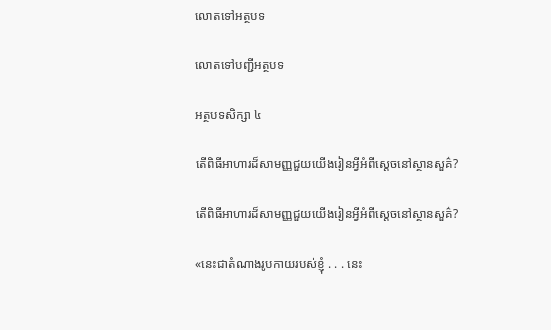លោតទៅអត្ថបទ

លោតទៅបញ្ជីអត្ថបទ

អត្ថបទសិក្សា ៤

តើពិធីអាហារដ៏សាមញ្ញជួយយើងរៀនអ្វីអំពីស្តេចនៅស្ថានសួគ៌?

តើពិធីអាហារដ៏សាមញ្ញជួយយើងរៀនអ្វីអំពីស្តេចនៅស្ថានសួគ៌?

«នេះជាតំណាងរូបកាយរបស់ខ្ញុំ . . . នេះ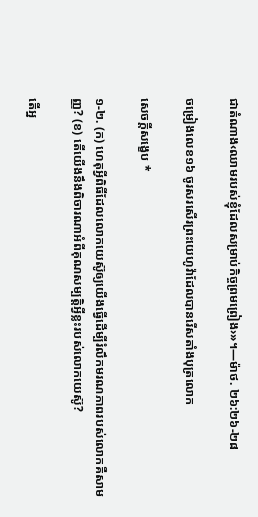ជាតំណាង‹ឈាមរបស់ខ្ញុំដែលសម្រាប់កិច្ចព្រមព្រៀង›»។—ម៉ាថ. ២៦:២៦-២៨

ចម្រៀងលេខ១៦ ចូរសរសើរព្រះយេហូវ៉ាដែលបានរើសតាំងបុត្រលោក

សេចក្ដីសង្ខេប *

១-២. (ក) ហេតុអ្វីពិធីដែលលោកយេស៊ូឲ្យយើងធ្វើដើម្បីរំលឹកមរណភាពរបស់លោកគឺសាមញ្ញ? (ខ) តើយើងនឹងពិចារណាអំពីគុណសម្បត្ដិអ្វីខ្លះរបស់លោកយេស៊ូ?

តើអ្ន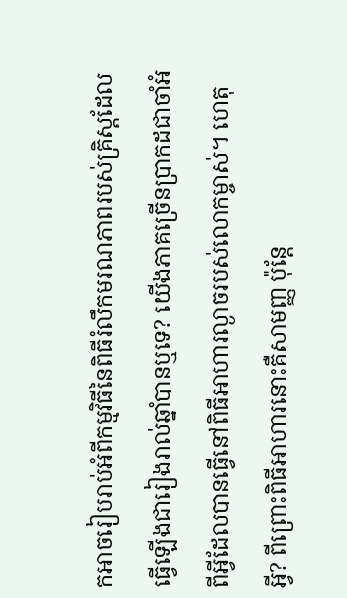កអាចរៀបរាប់អំពីកម្មវិធីនៃពិធីរំលឹកមរណភាពរបស់គ្រិស្តដែលធ្វើឡើងជារៀងរាល់ឆ្នាំបានឬទេ? យើងភាគច្រើនប្រាកដជាចាំអំពីអ្វីដែលបានធ្វើនៅពិធីអាហារល្ងាចរបស់លោកម្ចាស់។ ហេតុអ្វី? ពីព្រោះពិធីអាហារនោះគឺសាមញ្ញ ប៉ុន្តែ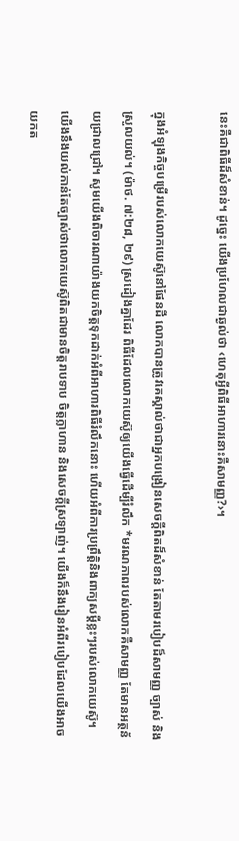នេះគឺជាពិធីដ៏សំខាន់។ ដូច្នេះ យើងប្រហែលជាឆ្ងល់ថា ‹ហេតុអ្វីពិធីអាហារនោះគឺសាមញ្ញ?›។

ក្នុងអំឡុងកិច្ចបម្រើរបស់លោកយេស៊ូនៅផែនដី លោកបានត្រូវគេស្គាល់ថាជាអ្នកបង្រៀនសេចក្ដីពិតដ៏សំខាន់ តែតាមរបៀបដ៏សាមញ្ញ ច្បាស់ និងស្រួលយល់។ (ម៉ាថ. ៧:២៨, ២៩) ស្រដៀងគ្នាដែរ ពិធីដែលលោកយេស៊ូឲ្យយើងធ្វើដើម្បីរំលឹក *មរណភាពរបស់លោកគឺសាមញ្ញ តែមានអត្ថន័យជ្រាលជ្រៅ។ សូមយើងពិចារណាយ៉ាងយកចិត្តទុកដាក់អំពីអាហារពិធីរំលឹកនោះ ហើយអំពីការប្រព្រឹត្ដិនិងពាក្យសម្ដីខ្លះៗរបស់លោកយេស៊ូ។ យើងនឹងយល់កាន់តែច្បាស់ថាលោកយេស៊ូពិតជាមានចិត្តរាបទាប ចិត្តក្លាហាន និងសេចក្ដីស្រឡាញ់។ យើងក៏នឹងរៀនអំពីរបៀបដែលយើងអាចយកត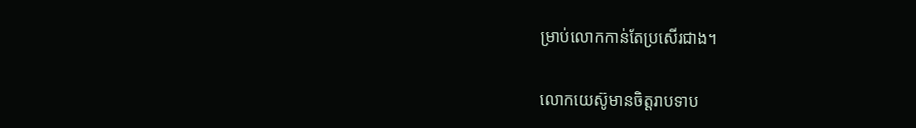ម្រាប់លោកកាន់តែប្រសើរជាង។

លោកយេស៊ូមានចិត្តរាបទាប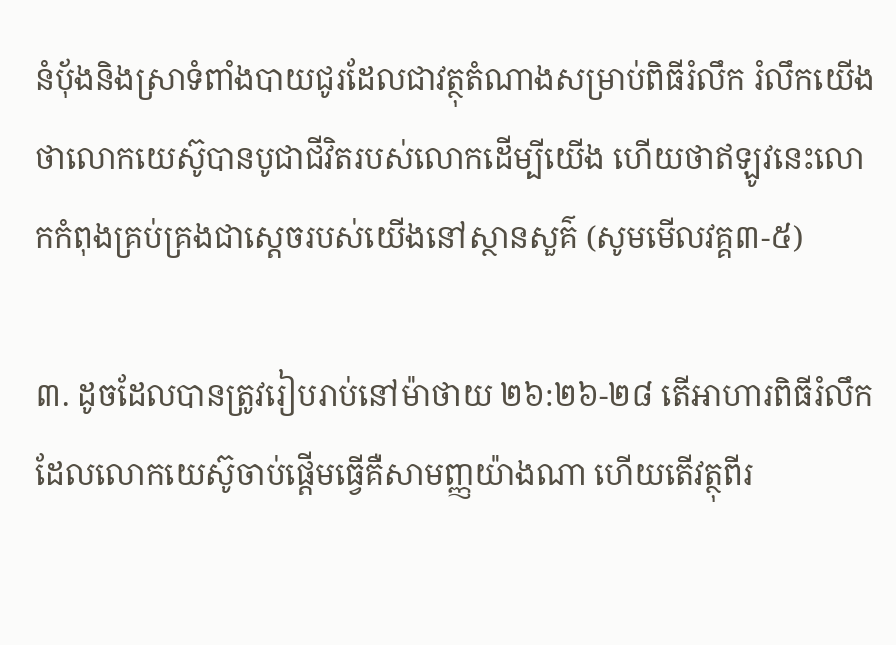នំប៉័ងនិងស្រាទំពាំងបាយជូរដែលជាវត្ថុតំណាងសម្រាប់ពិធីរំលឹក រំលឹកយើងថាលោកយេស៊ូបានបូជាជីវិតរបស់លោកដើម្បីយើង ហើយថាឥឡូវនេះលោកកំពុងគ្រប់គ្រងជាស្តេចរបស់យើងនៅស្ថានសួគ៌ (សូមមើលវគ្គ៣-៥)

៣. ដូចដែលបានត្រូវរៀបរាប់នៅម៉ាថាយ ២៦:២៦-២៨ តើអាហារពិធីរំលឹកដែលលោកយេស៊ូចាប់ផ្ដើមធ្វើគឺសាមញ្ញយ៉ាងណា ហើយតើវត្ថុពីរ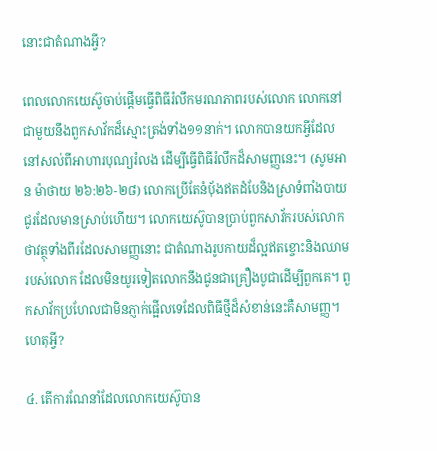នោះជាតំណាងអ្វី?

ពេលលោកយេស៊ូចាប់ផ្ដើមធ្វើពិធីរំលឹកមរណភាពរបស់លោក លោកនៅជាមួយនឹងពួកសាវ័កដ៏ស្មោះត្រង់ទាំង១១នាក់។ លោកបានយកអ្វីដែលនៅសល់ពីអាហារបុណ្យរំលង ដើម្បីធ្វើពិធីរំលឹកដ៏សាមញ្ញនេះ។ (សូមអាន ម៉ាថាយ ២៦:២៦-២៨) លោកប្រើតែនំប៉័ងឥតដំបែនិងស្រាទំពាំងបាយជូរដែលមានស្រាប់ហើយ។ លោកយេស៊ូបានប្រាប់ពួកសាវ័ករបស់លោកថាវត្ថុទាំងពីរដែលសាមញ្ញនោះ ជាតំណាងរូបកាយដ៏ល្អឥតខ្ចោះនិងឈាមរបស់លោក ដែលមិនយូរទៀតលោកនឹងជូនជាគ្រឿងបូជាដើម្បីពួកគេ។ ពួកសាវ័កប្រហែលជាមិនភ្ញាក់ផ្អើលទេដែលពិធីថ្មីដ៏សំខាន់នេះគឺសាមញ្ញ។ ហេតុអ្វី?

៤. តើការណែនាំដែលលោកយេស៊ូបាន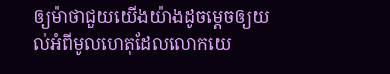ឲ្យម៉ាថាជួយយើងយ៉ាងដូចម្ដេចឲ្យយល់អំពីមូលហេតុដែលលោកយេ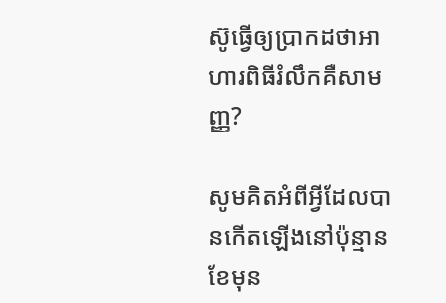ស៊ូធ្វើឲ្យប្រាកដថាអាហារពិធីរំលឹកគឺសាមញ្ញ?

សូមគិតអំពីអ្វីដែលបានកើតឡើងនៅប៉ុន្មានខែមុន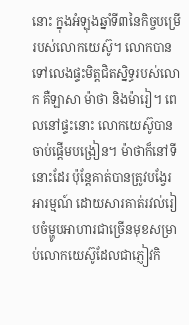នោះ ក្នុងអំឡុងឆ្នាំទី៣នៃកិច្ចបម្រើរបស់លោកយេស៊ូ។ លោកបានទៅលេងផ្ទះមិត្តជិតស្និទ្ធរបស់លោក គឺឡាសា ម៉ាថា និងម៉ារៀ។ ពេលនៅផ្ទះនោះ លោកយេស៊ូបានចាប់ផ្ដើមបង្រៀន។ ម៉ាថាក៏នៅទីនោះដែរ ប៉ុន្តែគាត់បានត្រូវបង្វែរអារម្មណ៍ ដោយសារគាត់រវល់រៀបចំម្ហូបអាហារជាច្រើនមុខសម្រាប់លោកយេស៊ូដែលជាភ្ញៀវកិ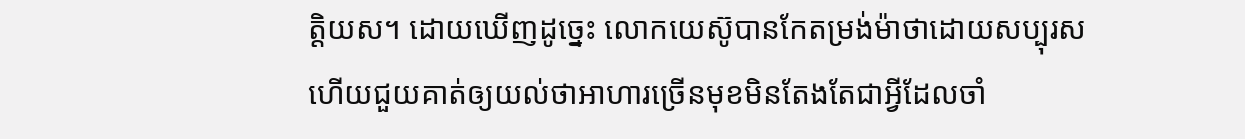ត្ដិយស។ ដោយឃើញដូច្នេះ លោកយេស៊ូបានកែតម្រង់ម៉ាថាដោយសប្បុរស ហើយជួយគាត់ឲ្យយល់ថាអាហារច្រើនមុខមិនតែងតែជាអ្វីដែលចាំ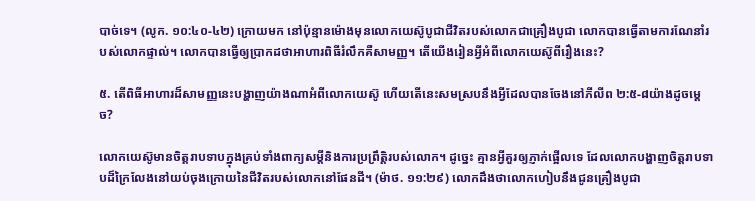បាច់ទេ។ (លូក. ១០:៤០-៤២) ក្រោយមក នៅប៉ុន្មានម៉ោងមុនលោកយេស៊ូបូជាជីវិតរបស់លោកជាគ្រឿងបូជា លោកបានធ្វើតាមការណែនាំរបស់លោកផ្ទាល់។ លោកបានធ្វើឲ្យប្រាកដថាអាហារពិធីរំលឹកគឺសាមញ្ញ។ តើយើងរៀនអ្វីអំពីលោកយេស៊ូពីរឿងនេះ?

៥. តើពិធីអាហារដ៏សាមញ្ញនេះបង្ហាញយ៉ាងណាអំពីលោកយេស៊ូ ហើយតើនេះសមស្របនឹងអ្វីដែលបានចែងនៅភីលីព ២:៥-៨យ៉ាងដូចម្ដេច?

លោកយេស៊ូមានចិត្តរាបទាបក្នុងគ្រប់ទាំងពាក្យសម្ដីនិងការប្រព្រឹត្ដិរបស់លោក។ ដូច្នេះ គ្មានអ្វីគួរឲ្យភ្ញាក់ផ្អើលទេ ដែលលោកបង្ហាញចិត្តរាបទាបដ៏ក្រៃលែងនៅយប់ចុងក្រោយនៃជីវិតរបស់លោកនៅផែនដី។ (ម៉ាថ. ១១:២៩) លោកដឹងថាលោកហៀបនឹងជូនគ្រឿងបូជា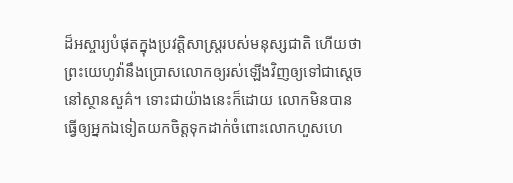ដ៏អស្ចារ្យបំផុតក្នុងប្រវត្ដិសាស្ត្ររបស់មនុស្សជាតិ ហើយថាព្រះយេហូវ៉ានឹងប្រោសលោកឲ្យរស់ឡើងវិញឲ្យទៅជាស្តេចនៅស្ថានសួគ៌។ ទោះជាយ៉ាងនេះក៏ដោយ លោកមិនបានធ្វើឲ្យអ្នកឯទៀតយកចិត្តទុកដាក់ចំពោះលោកហួសហេ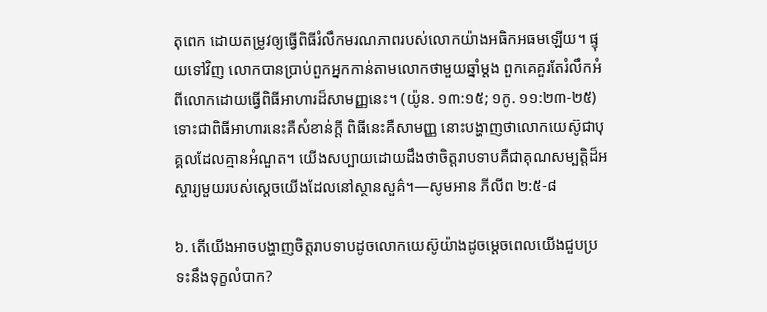តុពេក ដោយតម្រូវឲ្យធ្វើពិធីរំលឹកមរណភាពរបស់លោកយ៉ាងអធិកអធមឡើយ។ ផ្ទុយទៅវិញ លោកបានប្រាប់ពួកអ្នកកាន់តាមលោកថាមួយឆ្នាំម្ដង ពួកគេគួរតែរំលឹកអំពីលោកដោយធ្វើពិធីអាហារដ៏សាមញ្ញនេះ។ (យ៉ូន. ១៣:១៥; ១កូ. ១១:២៣-២៥) ទោះជាពិធីអាហារនេះគឺសំខាន់ក្ដី ពិធីនេះគឺសាមញ្ញ នោះបង្ហាញថាលោកយេស៊ូជាបុគ្គលដែលគ្មានអំណួត។ យើងសប្បាយដោយដឹងថាចិត្តរាបទាបគឺជាគុណសម្បត្ដិដ៏អស្ចារ្យមួយរបស់ស្តេចយើងដែលនៅស្ថានសួគ៌។—សូមអាន ភីលីព ២:៥-៨

៦. តើយើងអាចបង្ហាញចិត្តរាបទាបដូចលោកយេស៊ូយ៉ាងដូចម្ដេចពេលយើងជួបប្រទះនឹងទុក្ខលំបាក?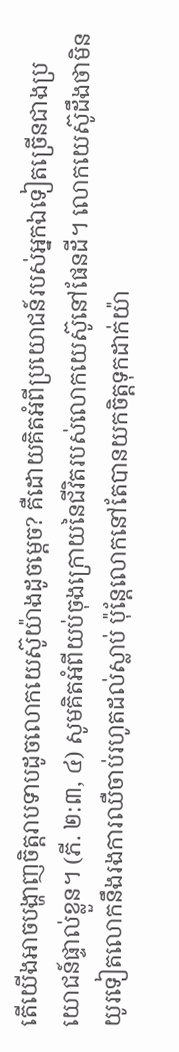តើយើងអាចបង្ហាញចិត្តរាបទាបដូចលោកយេស៊ូយ៉ាងដូចម្ដេច? គឺដោយគិតអំពីប្រយោជន៍របស់អ្នកឯទៀតច្រើនជាងប្រយោជន៍ផ្ទាល់ខ្លួន។ (ភី. ២:៣, ៤) សូមគិតអំពីយប់ចុងក្រោយនៃជីវិតរបស់លោកយេស៊ូនៅផែនដី។ លោកយេស៊ូដឹងថាមិនយូរទៀតលោកនឹងរងការឈឺចាប់រហូតដល់ស្លាប់ ប៉ុន្តែលោកនៅតែបានយកចិត្តទុកដាក់យ៉ា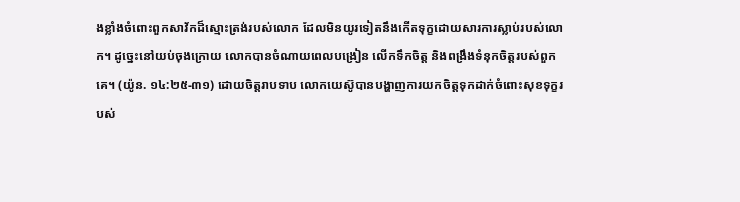ងខ្លាំងចំពោះពួកសាវ័កដ៏ស្មោះត្រង់របស់លោក ដែលមិនយូរទៀតនឹងកើតទុក្ខដោយសារការស្លាប់របស់លោក។ ដូច្នេះនៅយប់ចុងក្រោយ លោកបានចំណាយពេលបង្រៀន លើកទឹកចិត្ត និងពង្រឹងទំនុកចិត្តរបស់ពួកគេ។ (យ៉ូន. ១៤:២៥-៣១) ដោយចិត្តរាបទាប លោកយេស៊ូបានបង្ហាញការយកចិត្តទុកដាក់ចំពោះសុខទុក្ខរបស់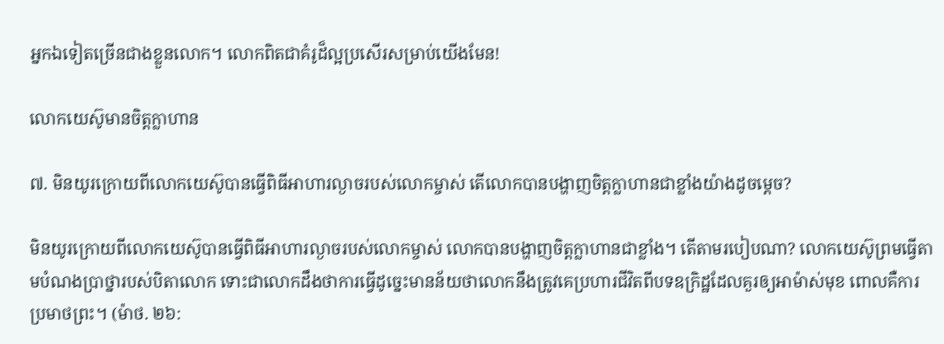អ្នកឯទៀតច្រើនជាងខ្លួនលោក។ លោកពិតជាគំរូដ៏ល្អប្រសើរសម្រាប់យើងមែន!

លោកយេស៊ូមានចិត្តក្លាហាន

៧. មិនយូរក្រោយពីលោកយេស៊ូបានធ្វើពិធីអាហារល្ងាចរបស់លោកម្ចាស់ តើលោកបានបង្ហាញចិត្តក្លាហានជាខ្លាំងយ៉ាងដូចម្ដេច?

មិនយូរក្រោយពីលោកយេស៊ូបានធ្វើពិធីអាហារល្ងាចរបស់លោកម្ចាស់ លោកបានបង្ហាញចិត្តក្លាហានជាខ្លាំង។ តើតាមរបៀបណា? លោកយេស៊ូព្រមធ្វើតាមបំណងប្រាថ្នារបស់បិតាលោក ទោះជាលោកដឹងថាការធ្វើដូច្នេះមានន័យថាលោកនឹងត្រូវគេប្រហារជីវិតពីបទឧក្រិដ្ឋដែលគួរឲ្យអាម៉ាស់មុខ ពោលគឺការប្រមាថព្រះ។ (ម៉ាថ. ២៦: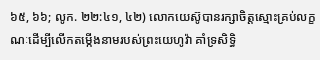៦៥, ៦៦; លូក. ២២:៤១, ៤២) លោកយេស៊ូបានរក្សាចិត្តស្មោះគ្រប់លក្ខណៈដើម្បីលើកតម្កើងនាមរបស់ព្រះយេហូវ៉ា គាំទ្រសិទ្ធិ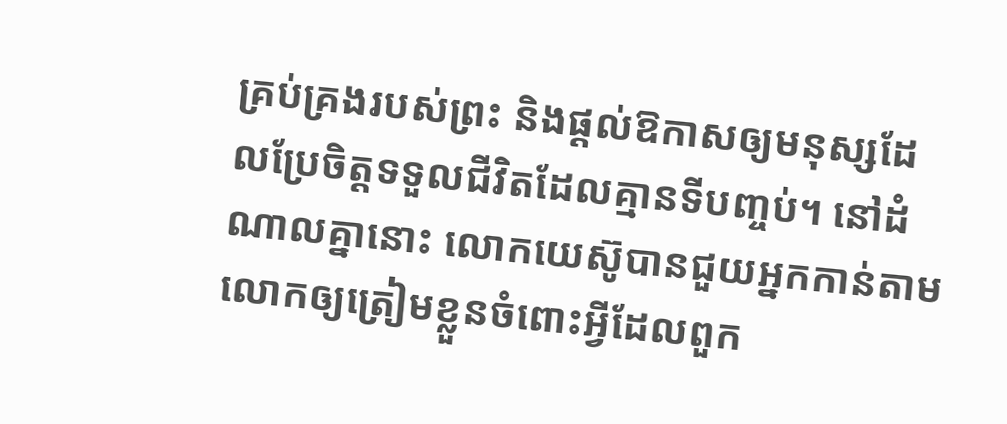គ្រប់គ្រងរបស់ព្រះ និងផ្ដល់ឱកាសឲ្យមនុស្សដែលប្រែចិត្តទទួលជីវិតដែលគ្មានទីបញ្ចប់។ នៅដំណាលគ្នានោះ លោកយេស៊ូបានជួយអ្នកកាន់តាមលោកឲ្យត្រៀមខ្លួនចំពោះអ្វីដែលពួក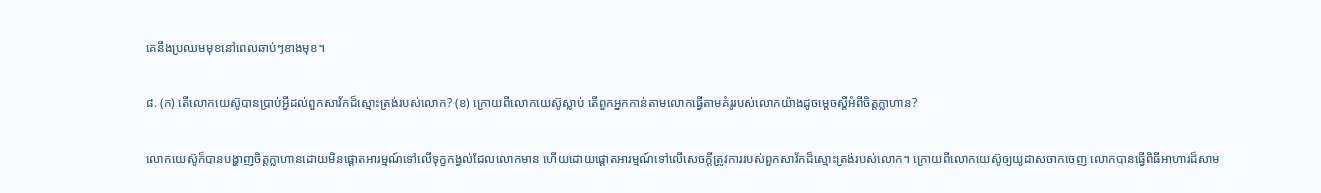គេនឹងប្រឈមមុខនៅពេលឆាប់ៗខាងមុខ។

៨. (ក) តើលោកយេស៊ូបានប្រាប់អ្វីដល់ពួកសាវ័កដ៏ស្មោះត្រង់របស់លោក? (ខ) ក្រោយពីលោកយេស៊ូស្លាប់ តើពួកអ្នកកាន់តាមលោកធ្វើតាមគំរូរបស់លោកយ៉ាងដូចម្ដេចស្តីអំពីចិត្តក្លាហាន?

លោកយេស៊ូក៏បានបង្ហាញចិត្តក្លាហានដោយមិនផ្ដោតអារម្មណ៍ទៅលើទុក្ខកង្វល់ដែលលោកមាន ហើយដោយផ្ដោតអារម្មណ៍ទៅលើសេចក្ដីត្រូវការរបស់ពួកសាវ័កដ៏ស្មោះត្រង់របស់លោក។ ក្រោយពីលោកយេស៊ូឲ្យយូដាសចាកចេញ លោកបានធ្វើពិធីអាហារដ៏សាម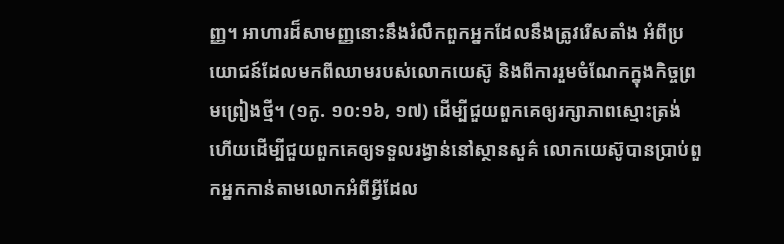ញ្ញ។ អាហារដ៏សាមញ្ញនោះនឹងរំលឹកពួកអ្នកដែលនឹងត្រូវរើសតាំង អំពីប្រយោជន៍ដែលមកពីឈាមរបស់លោកយេស៊ូ និងពីការរួមចំណែកក្នុងកិច្ចព្រមព្រៀងថ្មី។ (១កូ. ១០:១៦, ១៧) ដើម្បីជួយពួកគេឲ្យរក្សាភាពស្មោះត្រង់ ហើយដើម្បីជួយពួកគេឲ្យទទួលរង្វាន់នៅស្ថានសួគ៌ លោកយេស៊ូបានប្រាប់ពួកអ្នកកាន់តាមលោកអំពីអ្វីដែល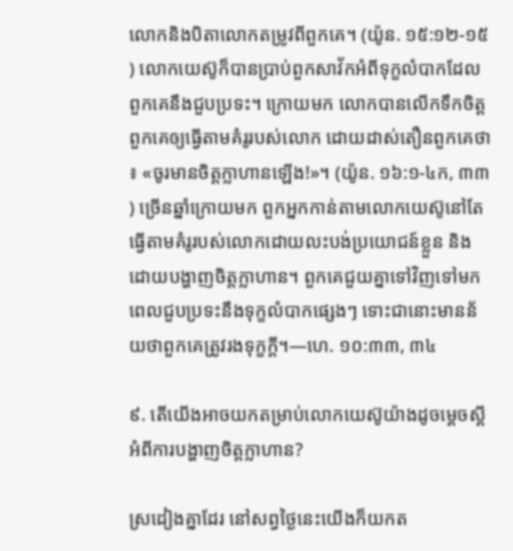លោកនិងបិតាលោកតម្រូវពីពួកគេ។ (យ៉ូន. ១៥:១២-១៥) លោកយេស៊ូក៏បានប្រាប់ពួកសាវ័កអំពីទុក្ខលំបាកដែលពួកគេនឹងជួបប្រទះ។ ក្រោយមក លោកបានលើកទឹកចិត្តពួកគេឲ្យធ្វើតាមគំរូរបស់លោក ដោយដាស់តឿនពួកគេថា៖ «ចូរមានចិត្តក្លាហានឡើង!»។ (យ៉ូន. ១៦:១-៤ក, ៣៣) ច្រើនឆ្នាំក្រោយមក ពួកអ្នកកាន់តាមលោកយេស៊ូនៅតែធ្វើតាមគំរូរបស់លោកដោយលះបង់ប្រយោជន៍ខ្លួន និងដោយបង្ហាញចិត្តក្លាហាន។ ពួកគេជួយគ្នាទៅវិញទៅមកពេលជួបប្រទះនឹងទុក្ខលំបាកផ្សេងៗ ទោះជានោះមានន័យថាពួកគេត្រូវរងទុក្ខក្ដី។—ហេ. ១០:៣៣, ៣៤

៩. តើយើងអាចយកតម្រាប់លោកយេស៊ូយ៉ាងដូចម្ដេចស្តីអំពីការបង្ហាញចិត្តក្លាហាន?

ស្រដៀងគ្នាដែរ នៅសព្វថ្ងៃនេះយើងក៏យកត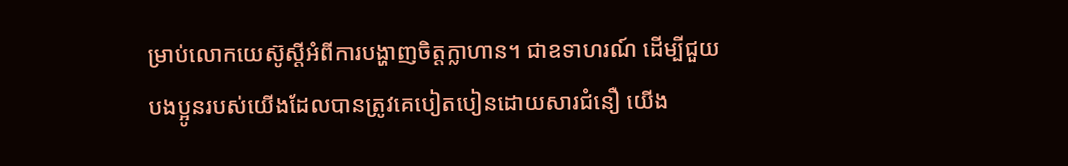ម្រាប់លោកយេស៊ូស្តីអំពីការបង្ហាញចិត្តក្លាហាន។ ជាឧទាហរណ៍ ដើម្បីជួយបងប្អូនរបស់យើងដែលបានត្រូវគេបៀតបៀនដោយសារជំនឿ យើង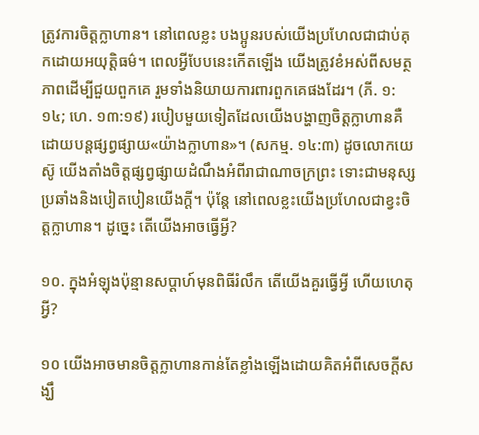ត្រូវការចិត្តក្លាហាន។ នៅពេលខ្លះ បងប្អូនរបស់យើងប្រហែលជាជាប់គុកដោយអយុត្ដិធម៌។ ពេលអ្វីបែបនេះកើតឡើង យើងត្រូវខំអស់ពីសមត្ថភាពដើម្បីជួយពួកគេ រួមទាំងនិយាយការពារពួកគេផងដែរ។ (ភី. ១:១៤; ហេ. ១៣:១៩) របៀបមួយទៀតដែលយើងបង្ហាញចិត្តក្លាហានគឺដោយបន្តផ្សព្វផ្សាយ«យ៉ាងក្លាហាន»។ (សកម្ម. ១៤:៣) ដូចលោកយេស៊ូ យើងតាំងចិត្តផ្សព្វផ្សាយដំណឹងអំពីរាជាណាចក្រព្រះ ទោះជាមនុស្សប្រឆាំងនិងបៀតបៀនយើងក្ដី។ ប៉ុន្តែ នៅពេលខ្លះយើងប្រហែលជាខ្វះចិត្តក្លាហាន។ ដូច្នេះ តើយើងអាចធ្វើអ្វី?

១០. ក្នុងអំឡុងប៉ុន្មានសប្ដាហ៍មុនពិធីរំលឹក តើយើងគួរធ្វើអ្វី ហើយហេតុអ្វី?

១០ យើងអាចមានចិត្តក្លាហានកាន់តែខ្លាំងឡើងដោយគិតអំពីសេចក្ដីសង្ឃឹ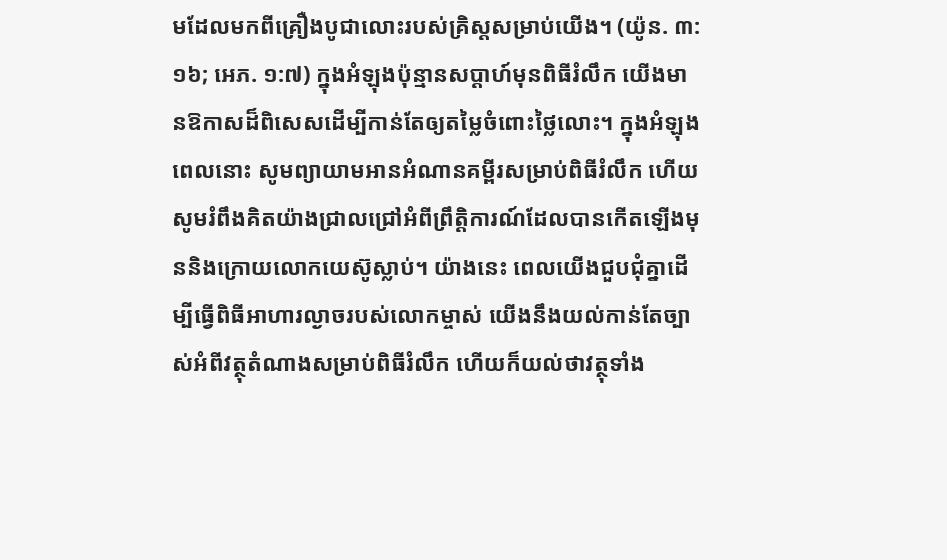មដែលមកពីគ្រឿងបូជាលោះរបស់គ្រិស្តសម្រាប់យើង។ (យ៉ូន. ៣:១៦; អេភ. ១:៧) ក្នុងអំឡុងប៉ុន្មានសប្ដាហ៍មុនពិធីរំលឹក យើងមានឱកាសដ៏ពិសេសដើម្បីកាន់តែឲ្យតម្លៃចំពោះថ្លៃលោះ។ ក្នុងអំឡុងពេលនោះ សូមព្យាយាមអានអំណានគម្ពីរសម្រាប់ពិធីរំលឹក ហើយសូមរំពឹងគិតយ៉ាងជ្រាលជ្រៅអំពីព្រឹត្ដិការណ៍ដែលបានកើតឡើងមុននិងក្រោយលោកយេស៊ូស្លាប់។ យ៉ាងនេះ ពេលយើងជួបជុំគ្នាដើម្បីធ្វើពិធីអាហារល្ងាចរបស់លោកម្ចាស់ យើងនឹងយល់កាន់តែច្បាស់អំពីវត្ថុតំណាងសម្រាប់ពិធីរំលឹក ហើយក៏យល់ថាវត្ថុទាំង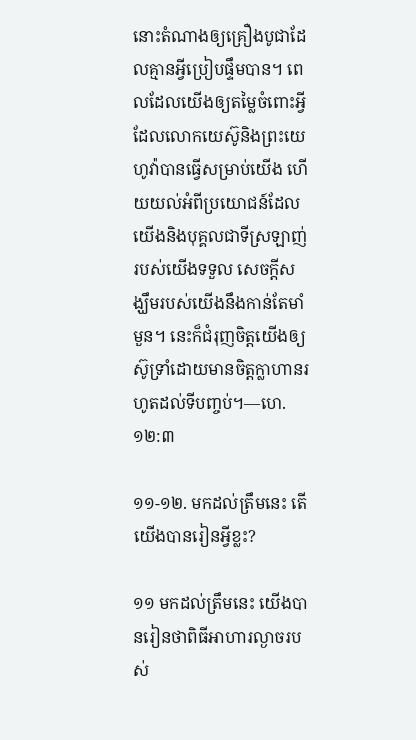នោះតំណាងឲ្យគ្រឿងបូជាដែលគ្មានអ្វីប្រៀបផ្ទឹមបាន។ ពេលដែលយើងឲ្យតម្លៃចំពោះអ្វីដែលលោកយេស៊ូនិងព្រះយេហូវ៉ាបានធ្វើសម្រាប់យើង ហើយយល់អំពីប្រយោជន៍ដែលយើងនិងបុគ្គលជាទីស្រឡាញ់របស់យើងទទួល សេចក្ដីសង្ឃឹមរបស់យើងនឹងកាន់តែមាំមួន។ នេះក៏ជំរុញចិត្តយើងឲ្យស៊ូទ្រាំដោយមានចិត្តក្លាហានរហូតដល់ទីបញ្ចប់។—ហេ. ១២:៣

១១-១២. មកដល់ត្រឹមនេះ តើយើងបានរៀនអ្វីខ្លះ?

១១ មកដល់ត្រឹមនេះ យើងបានរៀនថាពិធីអាហារល្ងាចរបស់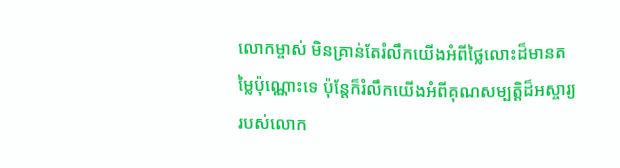លោកម្ចាស់ មិនគ្រាន់តែរំលឹកយើងអំពីថ្លៃលោះដ៏មានតម្លៃប៉ុណ្ណោះទេ ប៉ុន្តែក៏រំលឹកយើងអំពីគុណសម្បត្ដិដ៏អស្ចារ្យរបស់លោក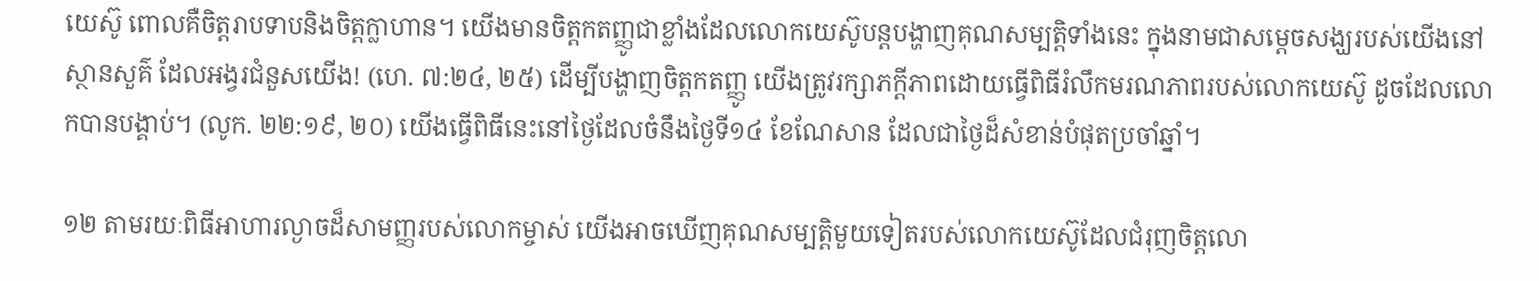យេស៊ូ ពោលគឺចិត្តរាបទាបនិងចិត្តក្លាហាន។ យើងមានចិត្តកតញ្ញូជាខ្លាំងដែលលោកយេស៊ូបន្តបង្ហាញគុណសម្បត្ដិទាំងនេះ ក្នុងនាមជាសម្ដេចសង្ឃរបស់យើងនៅស្ថានសួគ៌ ដែលអង្វរជំនួសយើង! (ហេ. ៧:២៤, ២៥) ដើម្បីបង្ហាញចិត្តកតញ្ញូ យើងត្រូវរក្សាភក្ដីភាពដោយធ្វើពិធីរំលឹកមរណភាពរបស់លោកយេស៊ូ ដូចដែលលោកបានបង្គាប់។ (លូក. ២២:១៩, ២០) យើងធ្វើពិធីនេះនៅថ្ងៃដែលចំនឹងថ្ងៃទី១៤ ខែណែសាន ដែលជាថ្ងៃដ៏សំខាន់បំផុតប្រចាំឆ្នាំ។

១២ តាមរយៈពិធីអាហារល្ងាចដ៏សាមញ្ញរបស់លោកម្ចាស់ យើងអាចឃើញគុណសម្បត្ដិមួយទៀតរបស់លោកយេស៊ូដែលជំរុញចិត្តលោ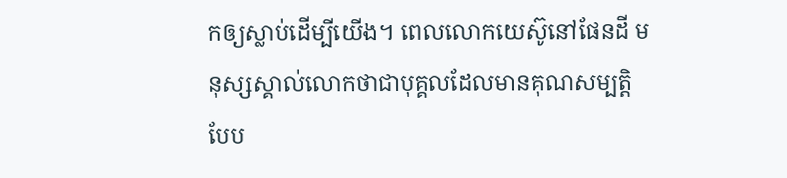កឲ្យស្លាប់ដើម្បីយើង។ ពេលលោកយេស៊ូនៅផែនដី មនុស្សស្គាល់លោកថាជាបុគ្គលដែលមានគុណសម្បត្ដិបែប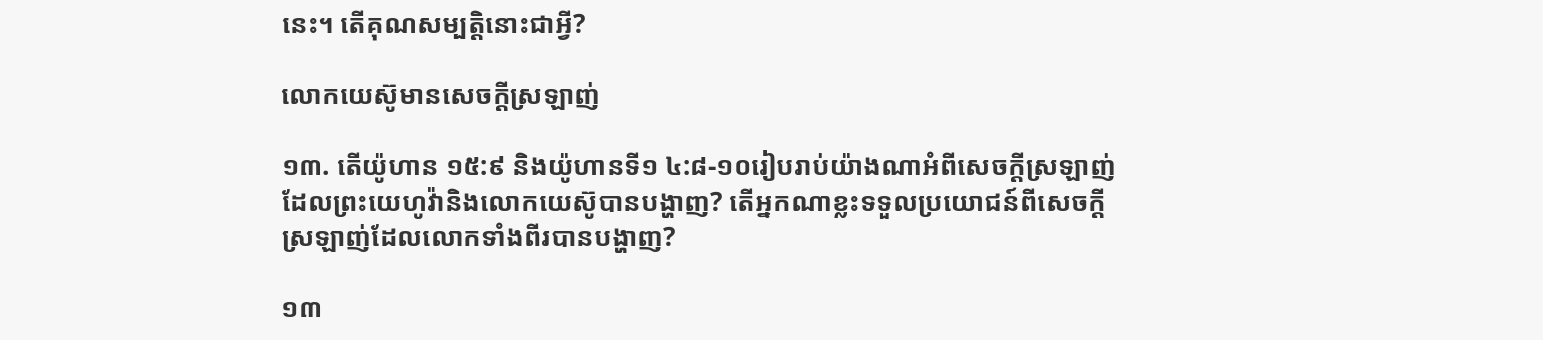នេះ។ តើគុណសម្បត្ដិនោះជាអ្វី?

លោកយេស៊ូមានសេចក្ដីស្រឡាញ់

១៣. តើយ៉ូហាន ១៥:៩ និងយ៉ូហានទី១ ៤:៨-១០រៀបរាប់យ៉ាងណាអំពីសេចក្ដីស្រឡាញ់ដែលព្រះយេហូវ៉ានិងលោកយេស៊ូបានបង្ហាញ? តើអ្នកណាខ្លះទទួលប្រយោជន៍ពីសេចក្ដីស្រឡាញ់ដែលលោកទាំងពីរបានបង្ហាញ?

១៣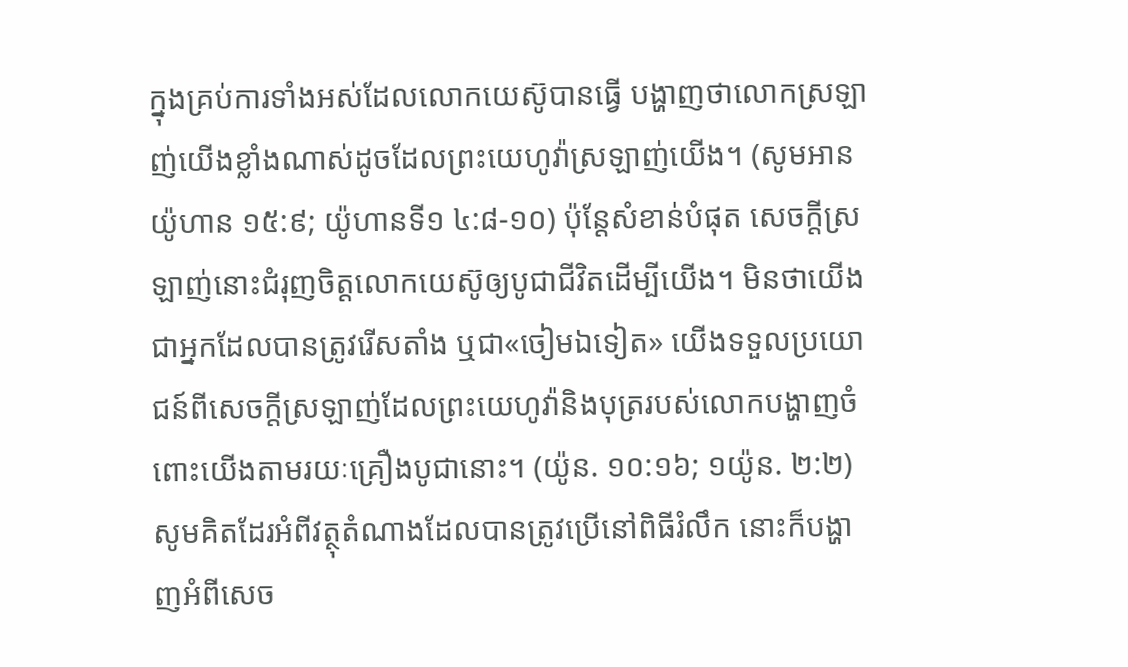ក្នុងគ្រប់ការទាំងអស់ដែលលោកយេស៊ូបានធ្វើ បង្ហាញថាលោកស្រឡាញ់យើងខ្លាំងណាស់ដូចដែលព្រះយេហូវ៉ាស្រឡាញ់យើង។ (សូមអាន យ៉ូហាន ១៥:៩; យ៉ូហានទី១ ៤:៨-១០) ប៉ុន្តែសំខាន់បំផុត សេចក្ដីស្រឡាញ់នោះជំរុញចិត្តលោកយេស៊ូឲ្យបូជាជីវិតដើម្បីយើង។ មិនថាយើងជាអ្នកដែលបានត្រូវរើសតាំង ឬជា«ចៀមឯទៀត» យើងទទួលប្រយោជន៍ពីសេចក្ដីស្រឡាញ់ដែលព្រះយេហូវ៉ានិងបុត្ររបស់លោកបង្ហាញចំពោះយើងតាមរយៈគ្រឿងបូជានោះ។ (យ៉ូន. ១០:១៦; ១យ៉ូន. ២:២) សូមគិតដែរអំពីវត្ថុតំណាងដែលបានត្រូវប្រើនៅពិធីរំលឹក នោះក៏បង្ហាញអំពីសេច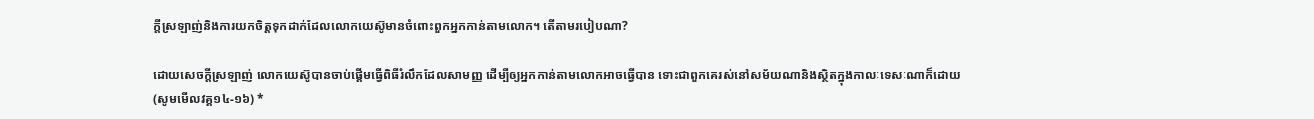ក្ដីស្រឡាញ់និងការយកចិត្តទុកដាក់ដែលលោកយេស៊ូមានចំពោះពួកអ្នកកាន់តាមលោក។ តើតាមរបៀបណា?

ដោយសេចក្ដីស្រឡាញ់ លោកយេស៊ូបានចាប់ផ្ដើមធ្វើពិធីរំលឹកដែលសាមញ្ញ ដើម្បីឲ្យអ្នកកាន់តាមលោកអាចធ្វើបាន ទោះជាពួកគេរស់នៅសម័យណានិងស្ថិតក្នុងកាលៈទេសៈណាក៏ដោយ (សូមមើលវគ្គ១៤-១៦) *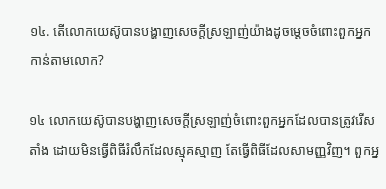១៤. តើលោកយេស៊ូបានបង្ហាញសេចក្ដីស្រឡាញ់យ៉ាងដូចម្ដេចចំពោះពួកអ្នកកាន់តាមលោក?

១៤ លោកយេស៊ូបានបង្ហាញសេចក្ដីស្រឡាញ់ចំពោះពួកអ្នកដែលបានត្រូវរើសតាំង ដោយមិនធ្វើពិធីរំលឹកដែលស្មុគស្មាញ តែធ្វើពិធីដែលសាមញ្ញវិញ។ ពួកអ្ន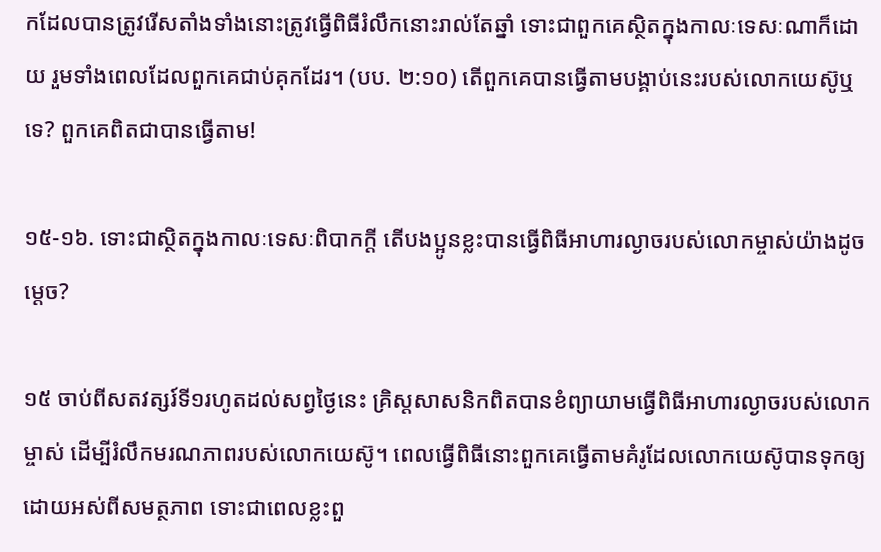កដែលបានត្រូវរើសតាំងទាំងនោះត្រូវធ្វើពិធីរំលឹកនោះរាល់តែឆ្នាំ ទោះជាពួកគេស្ថិតក្នុងកាលៈទេសៈណាក៏ដោយ រួមទាំងពេលដែលពួកគេជាប់គុកដែរ។ (បប. ២:១០) តើពួកគេបានធ្វើតាមបង្គាប់នេះរបស់លោកយេស៊ូឬទេ? ពួកគេពិតជាបានធ្វើតាម!

១៥-១៦. ទោះជាស្ថិតក្នុងកាលៈទេសៈពិបាកក្ដី តើបងប្អូនខ្លះបានធ្វើពិធីអាហារល្ងាចរបស់លោកម្ចាស់យ៉ាងដូចម្ដេច?

១៥ ចាប់ពីសតវត្សរ៍ទី១រហូតដល់សព្វថ្ងៃនេះ គ្រិស្តសាសនិកពិតបានខំព្យាយាមធ្វើពិធីអាហារល្ងាចរបស់លោកម្ចាស់ ដើម្បីរំលឹកមរណភាពរបស់លោកយេស៊ូ។ ពេលធ្វើពិធីនោះពួកគេធ្វើតាមគំរូដែលលោកយេស៊ូបានទុកឲ្យដោយអស់ពីសមត្ថភាព ទោះជាពេលខ្លះពួ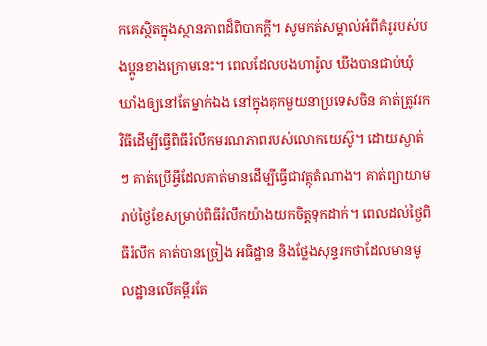កគេស្ថិតក្នុងស្ថានភាពដ៏ពិបាកក្ដី។ សូមកត់សម្គាល់អំពីគំរូរបស់បងប្អូនខាងក្រោមនេះ។ ពេលដែលបងហារ៉ូល ឃីងបានជាប់ឃុំឃាំងឲ្យនៅតែម្នាក់ឯង នៅក្នុងគុកមួយនាប្រទេសចិន គាត់ត្រូវរកវិធីដើម្បីធ្វើពិធីរំលឹកមរណភាពរបស់លោកយេស៊ូ។ ដោយស្ងាត់ៗ គាត់ប្រើអ្វីដែលគាត់មានដើម្បីធ្វើជាវត្ថុតំណាង។ គាត់ព្យាយាមរាប់ថ្ងៃខែសម្រាប់ពិធីរំលឹកយ៉ាងយកចិត្តទុកដាក់។ ពេលដល់ថ្ងៃពិធីរំលឹក គាត់បានច្រៀង អធិដ្ឋាន និងថ្លែងសុន្ទរកថាដែលមានមូលដ្ឋានលើគម្ពីរតែ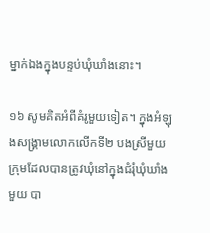ម្នាក់ឯងក្នុងបន្ទប់ឃុំឃាំងនោះ។

១៦ សូមគិតអំពីគំរូមួយទៀត។ ក្នុងអំឡុងសង្គ្រាមលោកលើកទី២ បងស្រីមួយក្រុមដែលបានត្រូវឃុំនៅក្នុងជំរុំឃុំឃាំងមួយ បា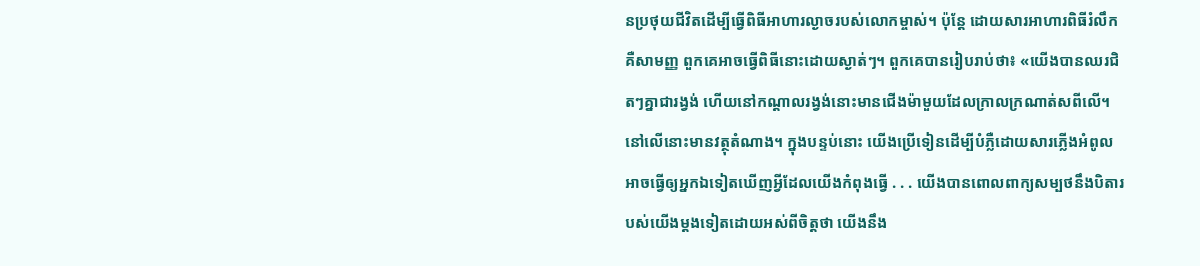នប្រថុយជីវិតដើម្បីធ្វើពិធីអាហារល្ងាចរបស់លោកម្ចាស់។ ប៉ុន្តែ ដោយសារអាហារពិធីរំលឹកគឺសាមញ្ញ ពួកគេអាចធ្វើពិធីនោះដោយស្ងាត់ៗ។ ពួកគេបានរៀបរាប់ថា៖ «យើងបានឈរជិតៗគ្នាជារង្វង់ ហើយនៅកណ្ដាលរង្វង់នោះមានជើងម៉ាមួយដែលក្រាលក្រណាត់សពីលើ។ នៅលើនោះមានវត្ថុតំណាង។ ក្នុងបន្ទប់នោះ យើងប្រើទៀនដើម្បីបំភ្លឺដោយសារភ្លើងអំពូលអាចធ្វើឲ្យអ្នកឯទៀតឃើញអ្វីដែលយើងកំពុងធ្វើ . . . យើងបានពោលពាក្យសម្បថនឹងបិតារបស់យើងម្ដងទៀតដោយអស់ពីចិត្តថា យើងនឹង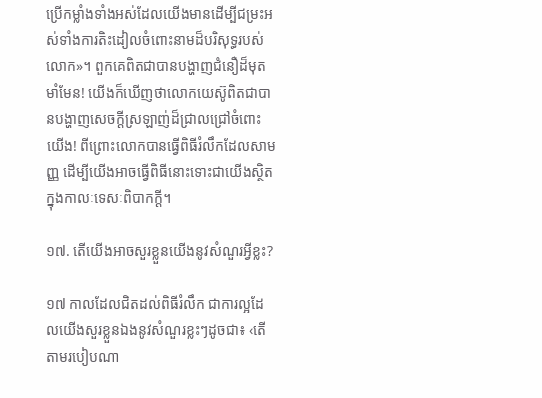ប្រើកម្លាំងទាំងអស់ដែលយើងមានដើម្បីជម្រះអស់ទាំងការតិះដៀលចំពោះនាមដ៏បរិសុទ្ធរបស់លោក»។ ពួកគេពិតជាបានបង្ហាញជំនឿដ៏មុតមាំមែន! យើងក៏ឃើញថាលោកយេស៊ូពិតជាបានបង្ហាញសេចក្ដីស្រឡាញ់ដ៏ជ្រាលជ្រៅចំពោះយើង! ពីព្រោះលោកបានធ្វើពិធីរំលឹកដែលសាមញ្ញ ដើម្បីយើងអាចធ្វើពិធីនោះទោះជាយើងស្ថិតក្នុងកាលៈទេសៈពិបាកក្ដី។

១៧. តើយើងអាចសួរខ្លួនយើងនូវសំណួរអ្វីខ្លះ?

១៧ កាលដែលជិតដល់ពិធីរំលឹក ជាការល្អដែលយើងសួរខ្លួនឯងនូវសំណួរខ្លះៗដូចជា៖ ‹តើតាមរបៀបណា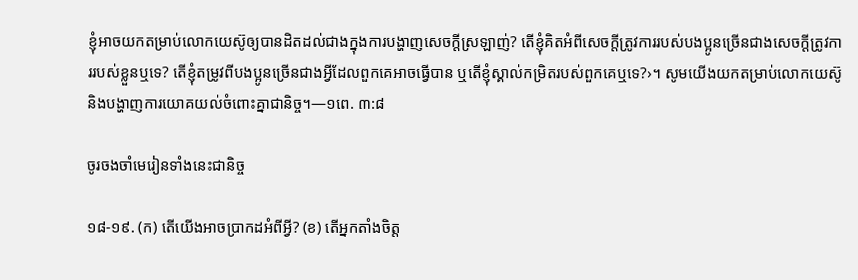ខ្ញុំអាចយកតម្រាប់លោកយេស៊ូឲ្យបានដិតដល់ជាងក្នុងការបង្ហាញសេចក្ដីស្រឡាញ់? តើខ្ញុំគិតអំពីសេចក្ដីត្រូវការរបស់បងប្អូនច្រើនជាងសេចក្ដីត្រូវការរបស់ខ្លួនឬទេ? តើខ្ញុំតម្រូវពីបងប្អូនច្រើនជាងអ្វីដែលពួកគេអាចធ្វើបាន ឬតើខ្ញុំស្គាល់កម្រិតរបស់ពួកគេឬទេ?›។ សូមយើងយកតម្រាប់លោកយេស៊ូនិងបង្ហាញការយោគយល់ចំពោះគ្នាជានិច្ច។—១ពេ. ៣:៨

ចូរចងចាំមេរៀនទាំងនេះជានិច្ច

១៨-១៩. (ក) តើយើងអាចប្រាកដអំពីអ្វី? (ខ) តើអ្នកតាំងចិត្ត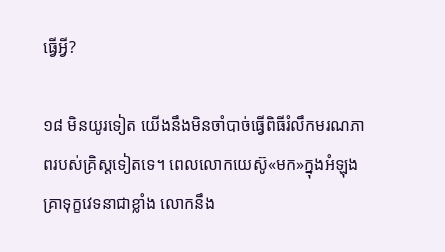ធ្វើអ្វី?

១៨ មិនយូរទៀត យើងនឹងមិនចាំបាច់ធ្វើពិធីរំលឹកមរណភាពរបស់គ្រិស្តទៀតទេ។ ពេលលោកយេស៊ូ«មក»ក្នុងអំឡុងគ្រាទុក្ខវេទនាជាខ្លាំង លោកនឹង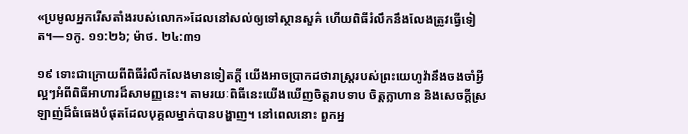«ប្រមូលអ្នករើសតាំងរបស់លោក»ដែលនៅសល់ឲ្យទៅស្ថានសួគ៌ ហើយពិធីរំលឹកនឹងលែងត្រូវធ្វើទៀត។—១កូ. ១១:២៦; ម៉ាថ. ២៤:៣១

១៩ ទោះជាក្រោយពីពិធីរំលឹកលែងមានទៀតក្ដី យើងអាចប្រាកដថារាស្ត្ររបស់ព្រះយេហូវ៉ានឹងចងចាំអ្វីល្អៗអំពីពិធីអាហារដ៏សាមញ្ញនេះ។ តាមរយៈពិធីនេះយើងឃើញចិត្តរាបទាប ចិត្តក្លាហាន និងសេចក្ដីស្រឡាញ់ដ៏ធំធេងបំផុតដែលបុគ្គលម្នាក់បានបង្ហាញ។ នៅពេលនោះ ពួកអ្ន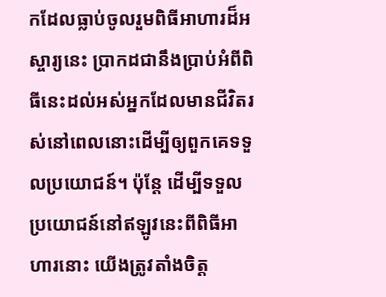កដែលធ្លាប់ចូលរួមពិធីអាហារដ៏អស្ចារ្យនេះ ប្រាកដជានឹងប្រាប់អំពីពិធីនេះដល់អស់អ្នកដែលមានជីវិតរស់នៅពេលនោះដើម្បីឲ្យពួកគេទទួលប្រយោជន៍។ ប៉ុន្តែ ដើម្បីទទួលប្រយោជន៍នៅឥឡូវនេះពីពិធីអាហារនោះ យើងត្រូវតាំងចិត្ត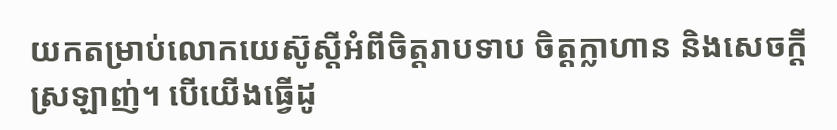យកតម្រាប់លោកយេស៊ូស្តីអំពីចិត្តរាបទាប ចិត្តក្លាហាន និងសេចក្ដីស្រឡាញ់។ បើយើងធ្វើដូ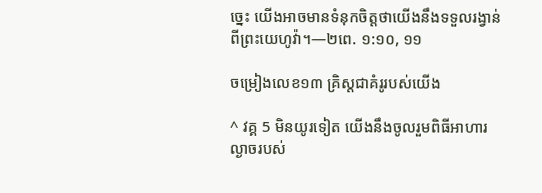ច្នេះ យើងអាចមានទំនុកចិត្តថាយើងនឹងទទួលរង្វាន់ពីព្រះយេហូវ៉ា។—២ពេ. ១:១០, ១១

ចម្រៀងលេខ១៣ គ្រិស្តជាគំរូរបស់យើង

^ វគ្គ 5 មិនយូរទៀត យើងនឹងចូលរួមពិធីអាហារល្ងាចរបស់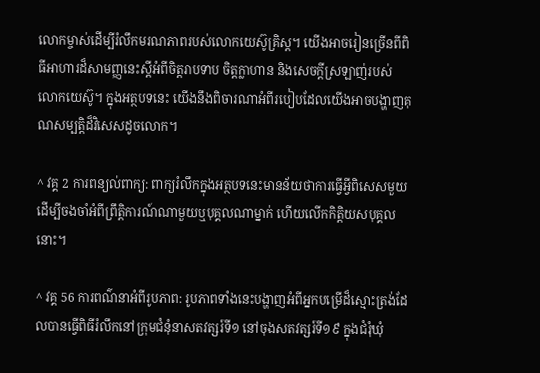លោកម្ចាស់ដើម្បីរំលឹកមរណភាពរបស់លោកយេស៊ូគ្រិស្ត។ យើងអាចរៀនច្រើនពីពិធីអាហារដ៏សាមញ្ញនេះស្តីអំពីចិត្តរាបទាប ចិត្តក្លាហាន និងសេចក្ដីស្រឡាញ់របស់លោកយេស៊ូ។ ក្នុងអត្ថបទនេះ យើងនឹងពិចារណាអំពីរបៀបដែលយើងអាចបង្ហាញគុណសម្បត្ដិដ៏វិសេសដូចលោក។

^ វគ្គ 2 ការពន្យល់ពាក្យ: ពាក្យរំលឹកក្នុងអត្ថបទនេះមានន័យថាការធ្វើអ្វីពិសេសមួយ ដើម្បីចងចាំអំពីព្រឹត្ដិការណ៍ណាមួយឬបុគ្គលណាម្នាក់ ហើយលើកកិត្ដិយសបុគ្គលនោះ។

^ វគ្គ 56 ការពណ៌នាអំពីរូបភាព: រូបភាពទាំងនេះបង្ហាញអំពីអ្នកបម្រើដ៏ស្មោះត្រង់ដែលបានធ្វើពិធីរំលឹកនៅក្រុមជំនុំនាសតវត្សរ៍ទី១ នៅចុងសតវត្សរ៍ទី១៩ ក្នុងជំរុំឃុំ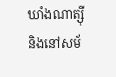ឃាំងណាត្ស៊ី និងនៅសម័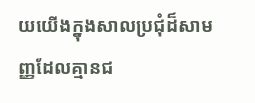យយើងក្នុងសាលប្រជុំដ៏សាមញ្ញដែលគ្មានជ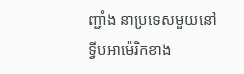ញ្ជាំង នាប្រទេសមួយនៅទ្វីបអាម៉េរិកខាង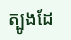ត្បូងដែ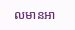លមានអា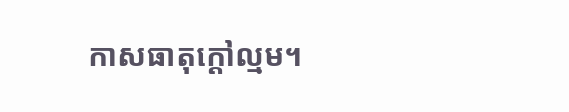កាសធាតុក្ដៅល្មម។